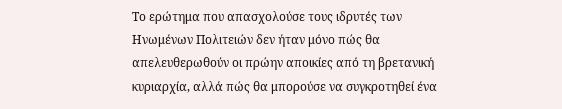Το ερώτημα που απασχολούσε τους ιδρυτές των Ηνωμένων Πολιτειών δεν ήταν μόνο πώς θα απελευθερωθούν οι πρώην αποικίες από τη βρετανική κυριαρχία, αλλά πώς θα μπορούσε να συγκροτηθεί ένα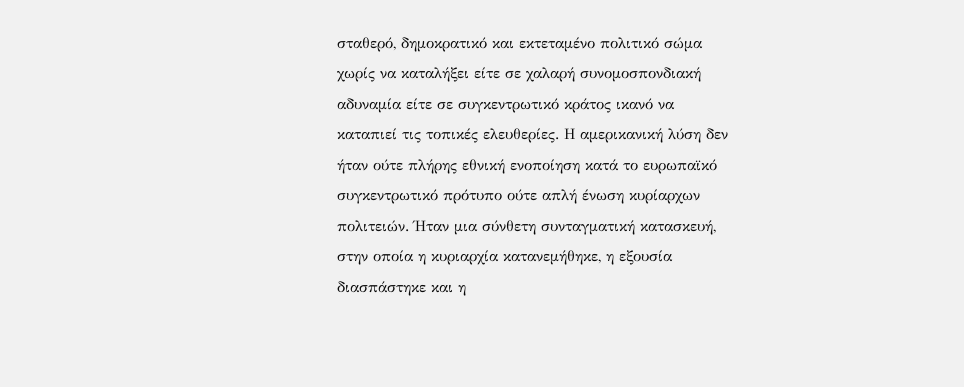σταθερό, δημοκρατικό και εκτεταμένο πολιτικό σώμα χωρίς να καταλήξει είτε σε χαλαρή συνομοσπονδιακή αδυναμία είτε σε συγκεντρωτικό κράτος ικανό να καταπιεί τις τοπικές ελευθερίες. Η αμερικανική λύση δεν ήταν ούτε πλήρης εθνική ενοποίηση κατά το ευρωπαϊκό συγκεντρωτικό πρότυπο ούτε απλή ένωση κυρίαρχων πολιτειών. Ήταν μια σύνθετη συνταγματική κατασκευή, στην οποία η κυριαρχία κατανεμήθηκε, η εξουσία διασπάστηκε και η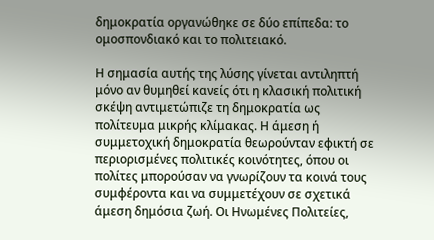δημοκρατία οργανώθηκε σε δύο επίπεδα: το ομοσπονδιακό και το πολιτειακό.

Η σημασία αυτής της λύσης γίνεται αντιληπτή μόνο αν θυμηθεί κανείς ότι η κλασική πολιτική σκέψη αντιμετώπιζε τη δημοκρατία ως πολίτευμα μικρής κλίμακας. Η άμεση ή συμμετοχική δημοκρατία θεωρούνταν εφικτή σε περιορισμένες πολιτικές κοινότητες, όπου οι πολίτες μπορούσαν να γνωρίζουν τα κοινά τους συμφέροντα και να συμμετέχουν σε σχετικά άμεση δημόσια ζωή. Οι Ηνωμένες Πολιτείες,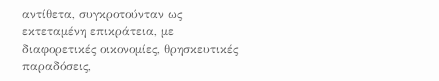αντίθετα, συγκροτούνταν ως εκτεταμένη επικράτεια, με διαφορετικές οικονομίες, θρησκευτικές παραδόσεις,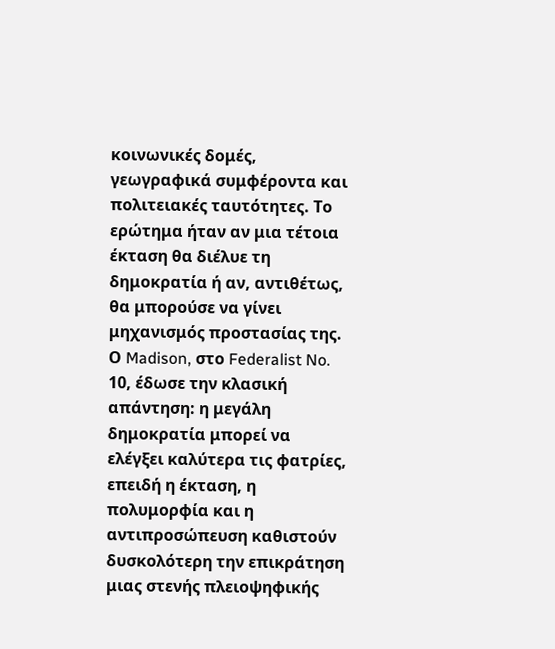κοινωνικές δομές, γεωγραφικά συμφέροντα και πολιτειακές ταυτότητες. Το ερώτημα ήταν αν μια τέτοια έκταση θα διέλυε τη δημοκρατία ή αν, αντιθέτως, θα μπορούσε να γίνει μηχανισμός προστασίας της. Ο Madison, στο Federalist No. 10, έδωσε την κλασική απάντηση: η μεγάλη δημοκρατία μπορεί να ελέγξει καλύτερα τις φατρίες, επειδή η έκταση, η πολυμορφία και η αντιπροσώπευση καθιστούν δυσκολότερη την επικράτηση μιας στενής πλειοψηφικής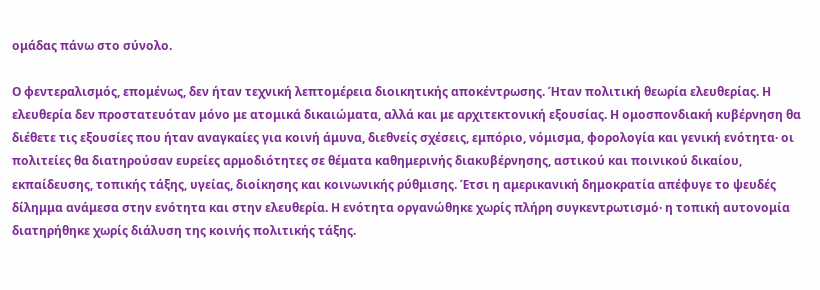ομάδας πάνω στο σύνολο.

Ο φεντεραλισμός, επομένως, δεν ήταν τεχνική λεπτομέρεια διοικητικής αποκέντρωσης. Ήταν πολιτική θεωρία ελευθερίας. Η ελευθερία δεν προστατευόταν μόνο με ατομικά δικαιώματα, αλλά και με αρχιτεκτονική εξουσίας. Η ομοσπονδιακή κυβέρνηση θα διέθετε τις εξουσίες που ήταν αναγκαίες για κοινή άμυνα, διεθνείς σχέσεις, εμπόριο, νόμισμα, φορολογία και γενική ενότητα· οι πολιτείες θα διατηρούσαν ευρείες αρμοδιότητες σε θέματα καθημερινής διακυβέρνησης, αστικού και ποινικού δικαίου, εκπαίδευσης, τοπικής τάξης, υγείας, διοίκησης και κοινωνικής ρύθμισης. Έτσι η αμερικανική δημοκρατία απέφυγε το ψευδές δίλημμα ανάμεσα στην ενότητα και στην ελευθερία. Η ενότητα οργανώθηκε χωρίς πλήρη συγκεντρωτισμό· η τοπική αυτονομία διατηρήθηκε χωρίς διάλυση της κοινής πολιτικής τάξης.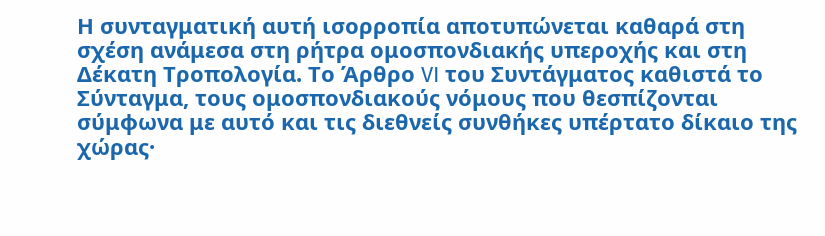Η συνταγματική αυτή ισορροπία αποτυπώνεται καθαρά στη σχέση ανάμεσα στη ρήτρα ομοσπονδιακής υπεροχής και στη Δέκατη Τροπολογία. Το Άρθρο VI του Συντάγματος καθιστά το Σύνταγμα, τους ομοσπονδιακούς νόμους που θεσπίζονται σύμφωνα με αυτό και τις διεθνείς συνθήκες υπέρτατο δίκαιο της χώρας·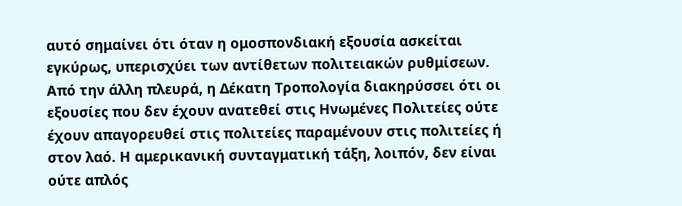αυτό σημαίνει ότι όταν η ομοσπονδιακή εξουσία ασκείται εγκύρως, υπερισχύει των αντίθετων πολιτειακών ρυθμίσεων. Από την άλλη πλευρά, η Δέκατη Τροπολογία διακηρύσσει ότι οι εξουσίες που δεν έχουν ανατεθεί στις Ηνωμένες Πολιτείες ούτε έχουν απαγορευθεί στις πολιτείες παραμένουν στις πολιτείες ή στον λαό. Η αμερικανική συνταγματική τάξη, λοιπόν, δεν είναι ούτε απλός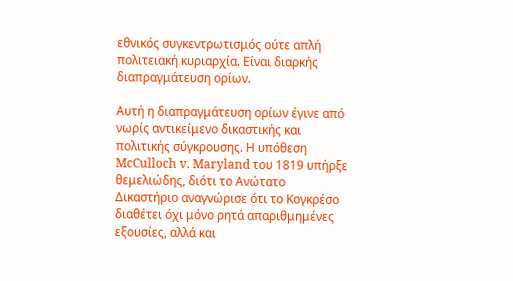εθνικός συγκεντρωτισμός ούτε απλή πολιτειακή κυριαρχία. Είναι διαρκής διαπραγμάτευση ορίων.

Αυτή η διαπραγμάτευση ορίων έγινε από νωρίς αντικείμενο δικαστικής και πολιτικής σύγκρουσης. Η υπόθεση McCulloch v. Maryland του 1819 υπήρξε θεμελιώδης, διότι το Ανώτατο Δικαστήριο αναγνώρισε ότι το Κογκρέσο διαθέτει όχι μόνο ρητά απαριθμημένες εξουσίες, αλλά και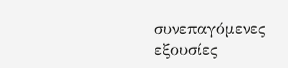συνεπαγόμενες εξουσίες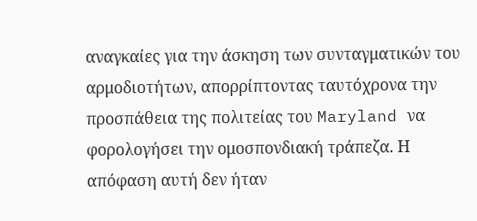αναγκαίες για την άσκηση των συνταγματικών του αρμοδιοτήτων, απορρίπτοντας ταυτόχρονα την προσπάθεια της πολιτείας του Maryland να φορολογήσει την ομοσπονδιακή τράπεζα. Η απόφαση αυτή δεν ήταν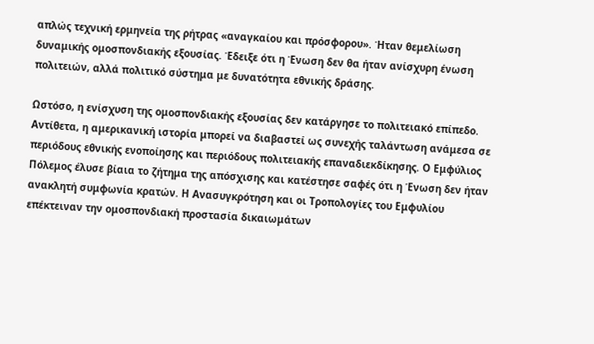απλώς τεχνική ερμηνεία της ρήτρας «αναγκαίου και πρόσφορου». Ήταν θεμελίωση δυναμικής ομοσπονδιακής εξουσίας. Έδειξε ότι η Ένωση δεν θα ήταν ανίσχυρη ένωση πολιτειών, αλλά πολιτικό σύστημα με δυνατότητα εθνικής δράσης.

Ωστόσο, η ενίσχυση της ομοσπονδιακής εξουσίας δεν κατάργησε το πολιτειακό επίπεδο. Αντίθετα, η αμερικανική ιστορία μπορεί να διαβαστεί ως συνεχής ταλάντωση ανάμεσα σε περιόδους εθνικής ενοποίησης και περιόδους πολιτειακής επαναδιεκδίκησης. Ο Εμφύλιος Πόλεμος έλυσε βίαια το ζήτημα της απόσχισης και κατέστησε σαφές ότι η Ένωση δεν ήταν ανακλητή συμφωνία κρατών. Η Ανασυγκρότηση και οι Τροπολογίες του Εμφυλίου επέκτειναν την ομοσπονδιακή προστασία δικαιωμάτων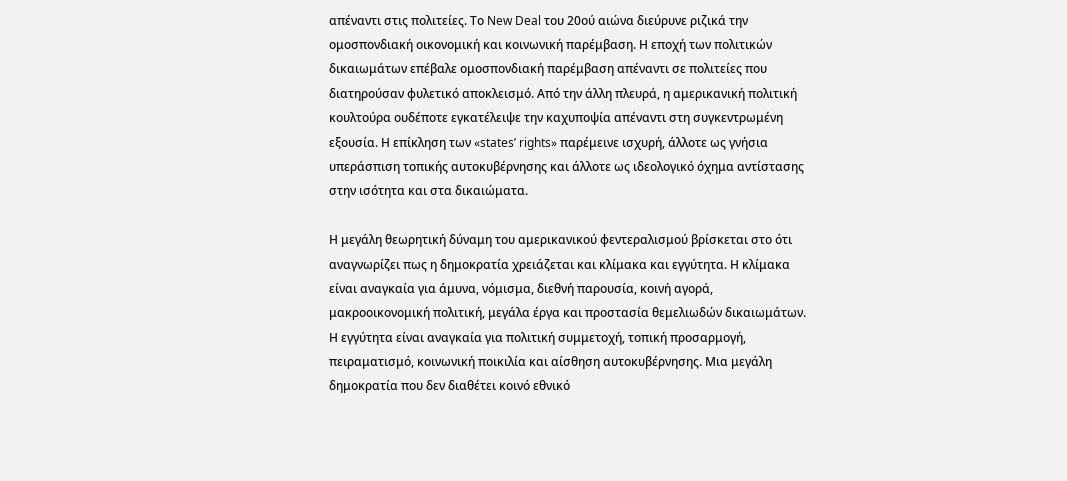απέναντι στις πολιτείες. Το New Deal του 20ού αιώνα διεύρυνε ριζικά την ομοσπονδιακή οικονομική και κοινωνική παρέμβαση. Η εποχή των πολιτικών δικαιωμάτων επέβαλε ομοσπονδιακή παρέμβαση απέναντι σε πολιτείες που διατηρούσαν φυλετικό αποκλεισμό. Από την άλλη πλευρά, η αμερικανική πολιτική κουλτούρα ουδέποτε εγκατέλειψε την καχυποψία απέναντι στη συγκεντρωμένη εξουσία. Η επίκληση των «states’ rights» παρέμεινε ισχυρή, άλλοτε ως γνήσια υπεράσπιση τοπικής αυτοκυβέρνησης και άλλοτε ως ιδεολογικό όχημα αντίστασης στην ισότητα και στα δικαιώματα.

Η μεγάλη θεωρητική δύναμη του αμερικανικού φεντεραλισμού βρίσκεται στο ότι αναγνωρίζει πως η δημοκρατία χρειάζεται και κλίμακα και εγγύτητα. Η κλίμακα είναι αναγκαία για άμυνα, νόμισμα, διεθνή παρουσία, κοινή αγορά, μακροοικονομική πολιτική, μεγάλα έργα και προστασία θεμελιωδών δικαιωμάτων. Η εγγύτητα είναι αναγκαία για πολιτική συμμετοχή, τοπική προσαρμογή, πειραματισμό, κοινωνική ποικιλία και αίσθηση αυτοκυβέρνησης. Μια μεγάλη δημοκρατία που δεν διαθέτει κοινό εθνικό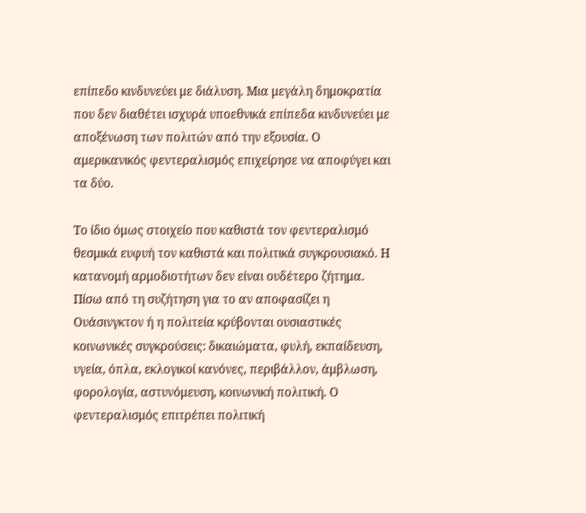επίπεδο κινδυνεύει με διάλυση. Μια μεγάλη δημοκρατία που δεν διαθέτει ισχυρά υποεθνικά επίπεδα κινδυνεύει με αποξένωση των πολιτών από την εξουσία. Ο αμερικανικός φεντεραλισμός επιχείρησε να αποφύγει και τα δύο.

Το ίδιο όμως στοιχείο που καθιστά τον φεντεραλισμό θεσμικά ευφυή τον καθιστά και πολιτικά συγκρουσιακό. Η κατανομή αρμοδιοτήτων δεν είναι ουδέτερο ζήτημα. Πίσω από τη συζήτηση για το αν αποφασίζει η Ουάσινγκτον ή η πολιτεία κρύβονται ουσιαστικές κοινωνικές συγκρούσεις: δικαιώματα, φυλή, εκπαίδευση, υγεία, όπλα, εκλογικοί κανόνες, περιβάλλον, άμβλωση, φορολογία, αστυνόμευση, κοινωνική πολιτική. Ο φεντεραλισμός επιτρέπει πολιτική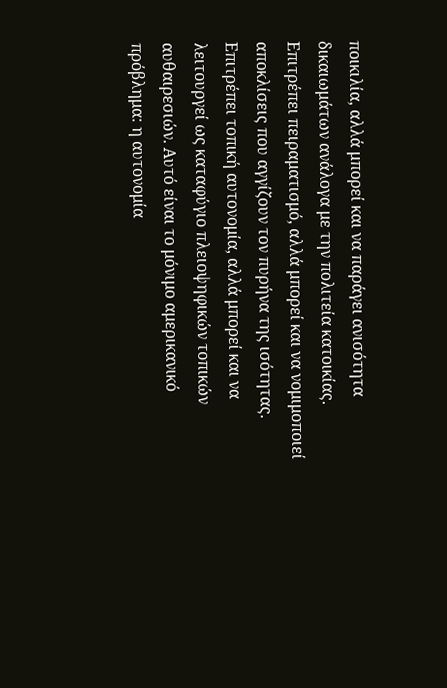ποικιλία, αλλά μπορεί και να παράγει ανισότητα δικαιωμάτων ανάλογα με την πολιτεία κατοικίας. Επιτρέπει πειραματισμό, αλλά μπορεί και να νομιμοποιεί αποκλίσεις που αγγίζουν τον πυρήνα της ισότητας. Επιτρέπει τοπική αυτονομία, αλλά μπορεί και να λειτουργεί ως καταφύγιο πλειοψηφικών τοπικών αυθαιρεσιών. Αυτό είναι το μόνιμο αμερικανικό πρόβλημα: η αυτονομία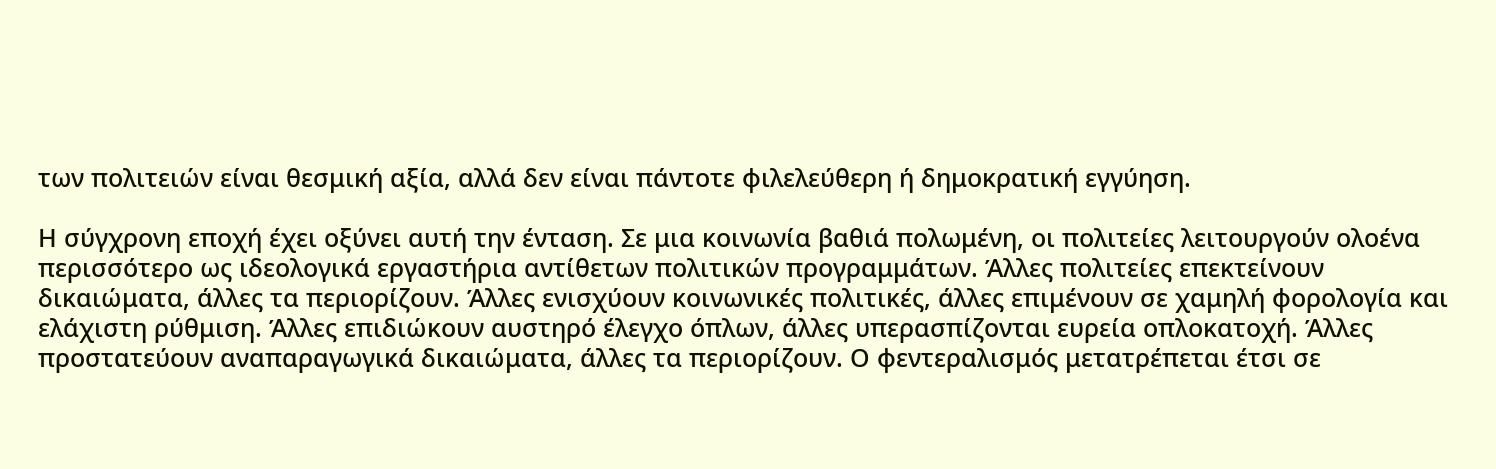των πολιτειών είναι θεσμική αξία, αλλά δεν είναι πάντοτε φιλελεύθερη ή δημοκρατική εγγύηση.

Η σύγχρονη εποχή έχει οξύνει αυτή την ένταση. Σε μια κοινωνία βαθιά πολωμένη, οι πολιτείες λειτουργούν ολοένα περισσότερο ως ιδεολογικά εργαστήρια αντίθετων πολιτικών προγραμμάτων. Άλλες πολιτείες επεκτείνουν δικαιώματα, άλλες τα περιορίζουν. Άλλες ενισχύουν κοινωνικές πολιτικές, άλλες επιμένουν σε χαμηλή φορολογία και ελάχιστη ρύθμιση. Άλλες επιδιώκουν αυστηρό έλεγχο όπλων, άλλες υπερασπίζονται ευρεία οπλοκατοχή. Άλλες προστατεύουν αναπαραγωγικά δικαιώματα, άλλες τα περιορίζουν. Ο φεντεραλισμός μετατρέπεται έτσι σε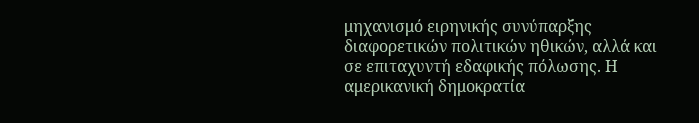μηχανισμό ειρηνικής συνύπαρξης διαφορετικών πολιτικών ηθικών, αλλά και σε επιταχυντή εδαφικής πόλωσης. Η αμερικανική δημοκρατία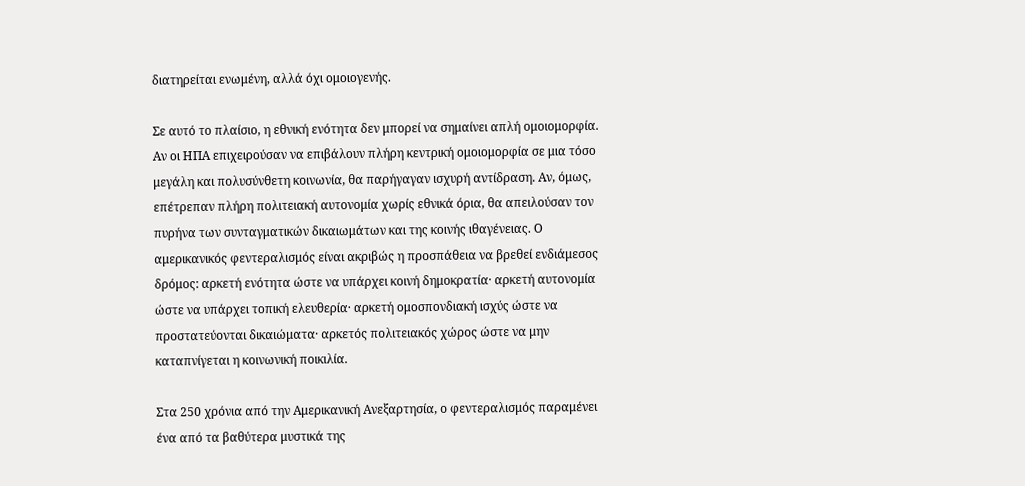διατηρείται ενωμένη, αλλά όχι ομοιογενής.

Σε αυτό το πλαίσιο, η εθνική ενότητα δεν μπορεί να σημαίνει απλή ομοιομορφία. Αν οι ΗΠΑ επιχειρούσαν να επιβάλουν πλήρη κεντρική ομοιομορφία σε μια τόσο μεγάλη και πολυσύνθετη κοινωνία, θα παρήγαγαν ισχυρή αντίδραση. Αν, όμως, επέτρεπαν πλήρη πολιτειακή αυτονομία χωρίς εθνικά όρια, θα απειλούσαν τον πυρήνα των συνταγματικών δικαιωμάτων και της κοινής ιθαγένειας. Ο αμερικανικός φεντεραλισμός είναι ακριβώς η προσπάθεια να βρεθεί ενδιάμεσος δρόμος: αρκετή ενότητα ώστε να υπάρχει κοινή δημοκρατία· αρκετή αυτονομία ώστε να υπάρχει τοπική ελευθερία· αρκετή ομοσπονδιακή ισχύς ώστε να προστατεύονται δικαιώματα· αρκετός πολιτειακός χώρος ώστε να μην καταπνίγεται η κοινωνική ποικιλία.

Στα 250 χρόνια από την Αμερικανική Ανεξαρτησία, ο φεντεραλισμός παραμένει ένα από τα βαθύτερα μυστικά της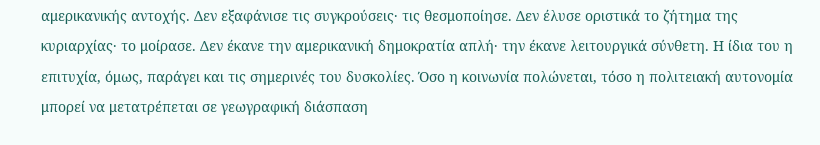αμερικανικής αντοχής. Δεν εξαφάνισε τις συγκρούσεις· τις θεσμοποίησε. Δεν έλυσε οριστικά το ζήτημα της κυριαρχίας· το μοίρασε. Δεν έκανε την αμερικανική δημοκρατία απλή· την έκανε λειτουργικά σύνθετη. Η ίδια του η επιτυχία, όμως, παράγει και τις σημερινές του δυσκολίες. Όσο η κοινωνία πολώνεται, τόσο η πολιτειακή αυτονομία μπορεί να μετατρέπεται σε γεωγραφική διάσπαση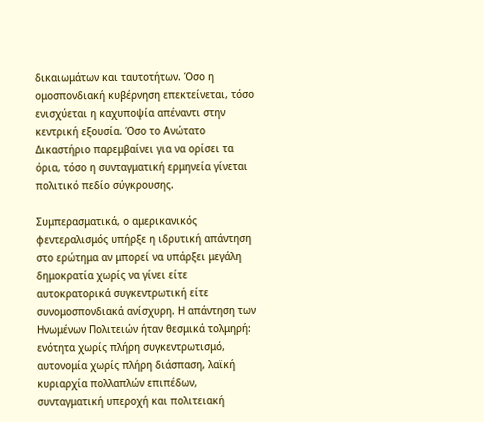δικαιωμάτων και ταυτοτήτων. Όσο η ομοσπονδιακή κυβέρνηση επεκτείνεται, τόσο ενισχύεται η καχυποψία απέναντι στην κεντρική εξουσία. Όσο το Ανώτατο Δικαστήριο παρεμβαίνει για να ορίσει τα όρια, τόσο η συνταγματική ερμηνεία γίνεται πολιτικό πεδίο σύγκρουσης.

Συμπερασματικά, ο αμερικανικός φεντεραλισμός υπήρξε η ιδρυτική απάντηση στο ερώτημα αν μπορεί να υπάρξει μεγάλη δημοκρατία χωρίς να γίνει είτε αυτοκρατορικά συγκεντρωτική είτε συνομοσπονδιακά ανίσχυρη. Η απάντηση των Ηνωμένων Πολιτειών ήταν θεσμικά τολμηρή: ενότητα χωρίς πλήρη συγκεντρωτισμό, αυτονομία χωρίς πλήρη διάσπαση, λαϊκή κυριαρχία πολλαπλών επιπέδων, συνταγματική υπεροχή και πολιτειακή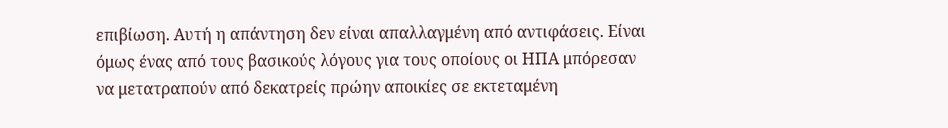επιβίωση. Αυτή η απάντηση δεν είναι απαλλαγμένη από αντιφάσεις. Είναι όμως ένας από τους βασικούς λόγους για τους οποίους οι ΗΠΑ μπόρεσαν να μετατραπούν από δεκατρείς πρώην αποικίες σε εκτεταμένη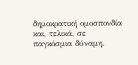δημοκρατική ομοσπονδία και, τελικά, σε παγκόσμια δύναμη.